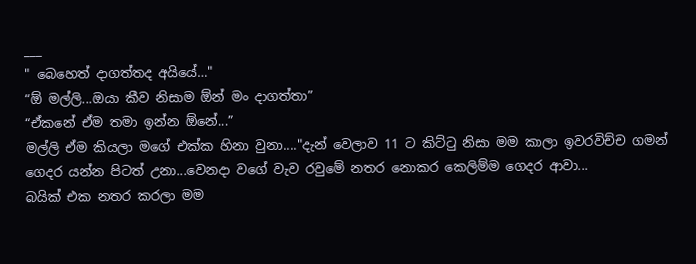___
" බෙහෙත් දාගත්තද අයියේ…"
“ඕ මල්ලි...ඔයා කීව නිසාම ඕන් මං දාගත්තා”
“ඒකනේ ඒම තමා ඉන්න ඕනේ...”
මල්ලි ඒම කියලා මගේ එක්ක හිනා වුනා...."දැන් වෙලාව 11 ට කිට්ටු නිසා මම කාලා ඉවරවිච්ච ගමන් ගෙදර යන්න පිටත් උනා...වෙනදා වගේ වැව රවුමේ නතර නොකර කෙලිම්ම ගෙදර ආවා...
බයික් එක නතර කරලා මම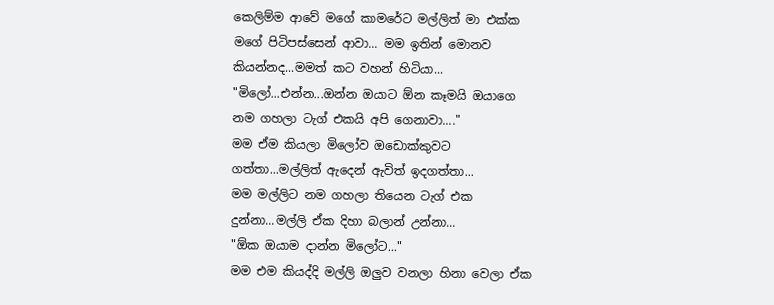කෙලිම්ම ආවේ මගේ කාමරේට මල්ලිත් මා එක්ක මගේ පිටිපස්සෙන් ආවා... මම ඉතින් මොනව කියන්නද...මමත් කට වහන් හිටියා...
"මිලෝ...එන්න...ඔන්න ඔයාට ඕන කෑමයි ඔයාගෙ නම ගහලා ටැග් එකයි අපි ගෙනාවා...."
මම ඒම කියලා මිලෝව ඔඩොක්කුවට ගත්තා...මල්ලිත් ඇදෙන් ඇවිත් ඉදගත්තා...
මම මල්ලිට නම ගහලා තියෙන ටැග් එක දුන්නා...මල්ලි ඒක දිහා බලාන් උන්නා...
"ඕක ඔයාම දාන්න මිලෝට..."
මම එම කියද්දි මල්ලි ඔලුව වනලා හිනා වෙලා ඒක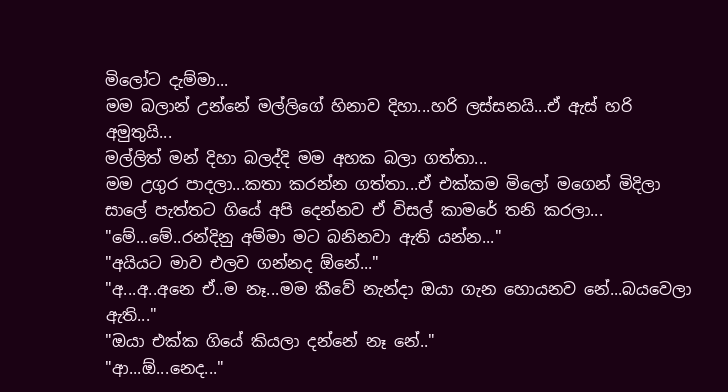මිලෝට දැම්මා...
මම බලාන් උන්නේ මල්ලිගේ හිනාව දිහා...හරි ලස්සනයි...ඒ ඇස් හරි අමුතුයි...
මල්ලිත් මන් දිහා බලද්දි මම අහක බලා ගත්තා...
මම උගුර පාදලා...කතා කරන්න ගත්තා...ඒ එක්කම මිලෝ මගෙන් මිදිලා සාලේ පැත්තට ගියේ අපි දෙන්නව ඒ විසල් කාමරේ තනි කරලා...
"මේ...මේ..රන්දිනු අම්මා මට බනිනවා ඇති යන්න..."
"අයියට මාව එලව ගන්නද ඕනේ..."
"අ...අ..අනෙ ඒ..ම නෑ...මම කීවේ නැන්දා ඔයා ගැන හොයනව නේ...බයවෙලා ඇති..."
"ඔයා එක්ක ගියේ කියලා දන්නේ නෑ නේ.."
"ආ...ඕ...නෙද..."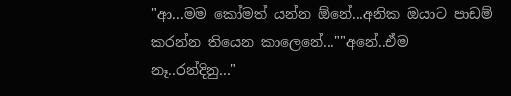"ආ...මම කෝමත් යන්න ඕනේ...අනික ඔයාට පාඩම් කරන්න තියෙන කාලෙනේ...""අනේ..ඒම නෑ..රන්දිනු..."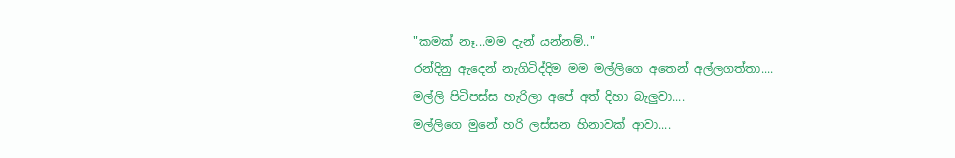"කමක් නෑ...මම දැන් යන්නම්.."
රන්දිනු ඇදෙන් නැගිටිද්දිම මම මල්ලිගෙ අතෙන් අල්ලගත්තා....
මල්ලි පිටිපස්ස හැරිලා අපේ අත් දිහා බැලුවා....
මල්ලිගෙ මුනේ හරි ලස්සන හිනාවක් ආවා....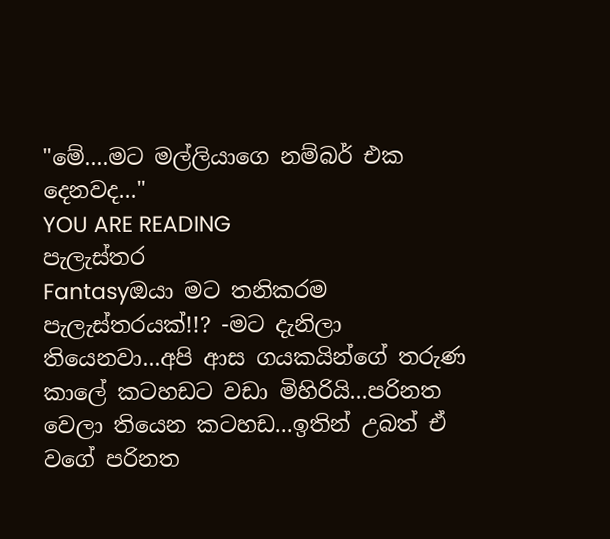"මේ....මට මල්ලියාගෙ නම්බර් එක දෙනවද..."
YOU ARE READING
පැලැස්තර
Fantasyඔයා මට තනිකරම පැලැස්තරයක්!!? -මට දැනිලා තියෙනවා...අපි ආස ගයකයින්ගේ තරුණ කාලේ කටහඩට වඩා මිහිරියි...පරිනත වෙලා තියෙන කටහඩ...ඉතින් උබත් ඒ වගේ පරිනත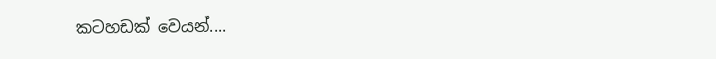කටහඩක් වෙයන්....